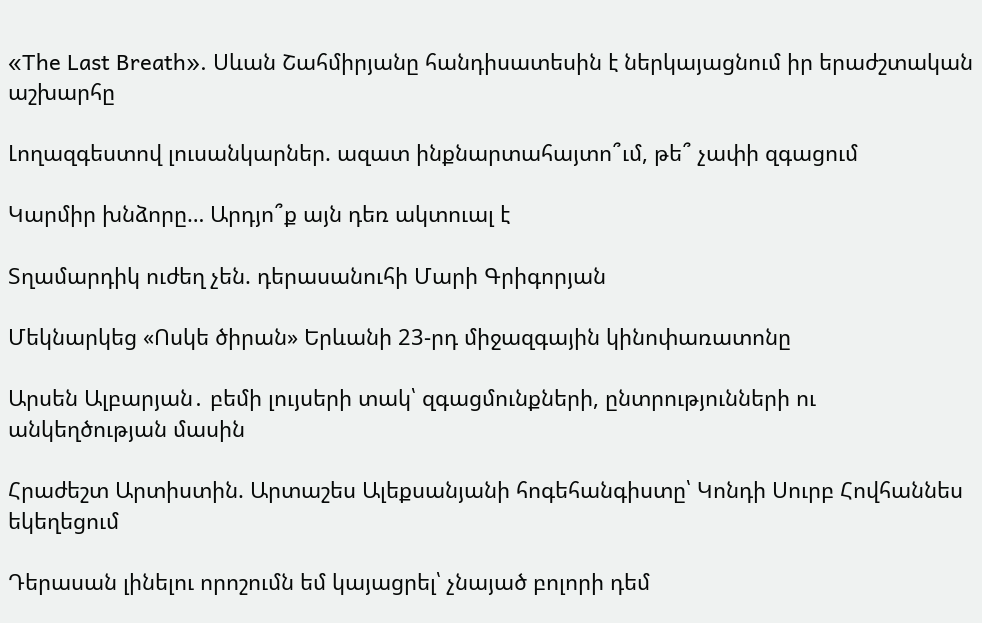«The Last Breath». Սևան Շահմիրյանը հանդիսատեսին է ներկայացնում իր երաժշտական աշխարհը

Լողազգեստով լուսանկարներ. ազատ ինքնարտահայտո՞ւմ, թե՞ չափի զգացում

Կարմիր խնձորը… Արդյո՞ք այն դեռ ակտուալ է

Տղամարդիկ ուժեղ չեն. դերասանուհի Մարի Գրիգորյան

Մեկնարկեց «Ոսկե ծիրան» Երևանի 23-րդ միջազգային կինոփառատոնը

Արսեն Ալբարյան․ բեմի լույսերի տակ՝ զգացմունքների, ընտրությունների ու անկեղծության մասին

Հրաժեշտ Արտիստին. Արտաշես Ալեքսանյանի հոգեհանգիստը՝ Կոնդի Սուրբ Հովհաննես եկեղեցում

Դերասան լինելու որոշումն եմ կայացրել՝ չնայած բոլորի դեմ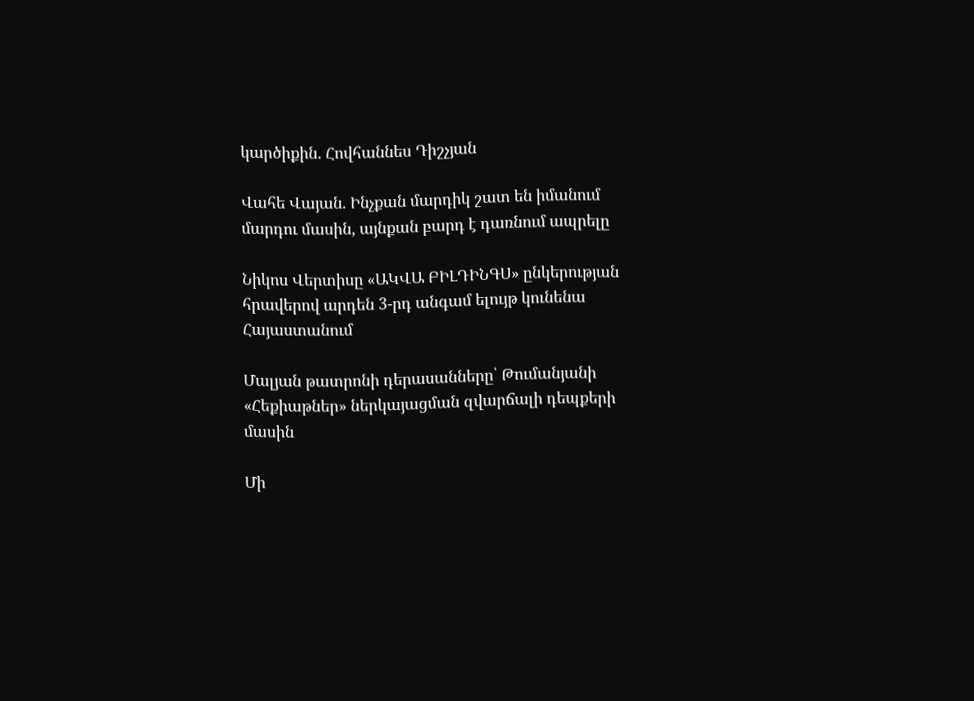կարծիքին. Հովհաննես Դիշչյան

Վահե Վայան. Ինչքան մարդիկ շատ են իմանում մարդու մասին, այնքան բարդ է դառնում ապրելը

Նիկոս Վերտիսը «ԱԿՎԱ ԲԻԼԴԻՆԳՍ» ընկերության հրավերով արդեն 3-րդ անգամ ելույթ կունենա Հայաստանում

Մալյան թատրոնի դերասանները՝ Թումանյանի «Հեքիաթներ» ներկայացման զվարճալի դեպքերի մասին

Մի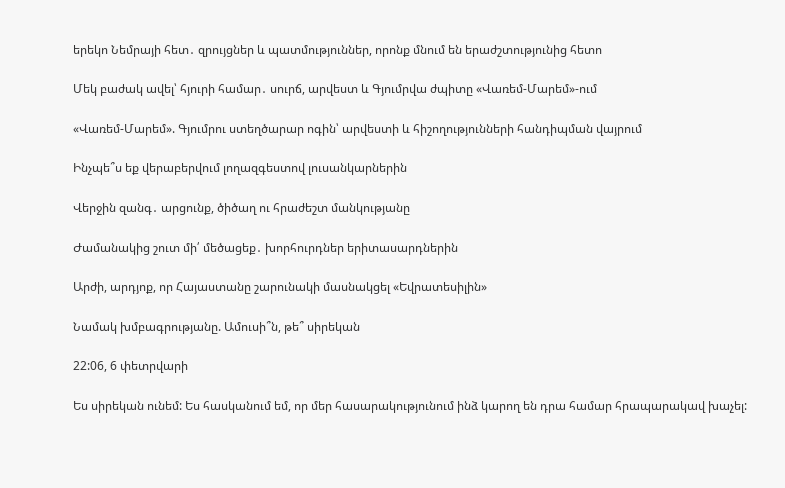երեկո Նեմրայի հետ․ զրույցներ և պատմություններ, որոնք մնում են երաժշտությունից հետո

Մեկ բաժակ ավել՝ հյուրի համար․ սուրճ, արվեստ և Գյումրվա ժպիտը «Վառեմ-Մարեմ»-ում

«Վառեմ-Մարեմ». Գյումրու ստեղծարար ոգին՝ արվեստի և հիշողությունների հանդիպման վայրում

Ինչպե՞ս եք վերաբերվում լողազգեստով լուսանկարներին

Վերջին զանգ․ արցունք, ծիծաղ ու հրաժեշտ մանկությանը

Ժամանակից շուտ մի՛ մեծացեք․ խորհուրդներ երիտասարդներին

Արժի, արդյոք, որ Հայաստանը շարունակի մասնակցել «Եվրատեսիլին»

Նամակ խմբագրությանը. Ամուսի՞ն, թե՞ սիրեկան

22:06, 6 փետրվարի

Ես սիրեկան ունեմ: Ես հասկանում եմ, որ մեր հասարակությունում ինձ կարող են դրա համար հրապարակավ խաչել: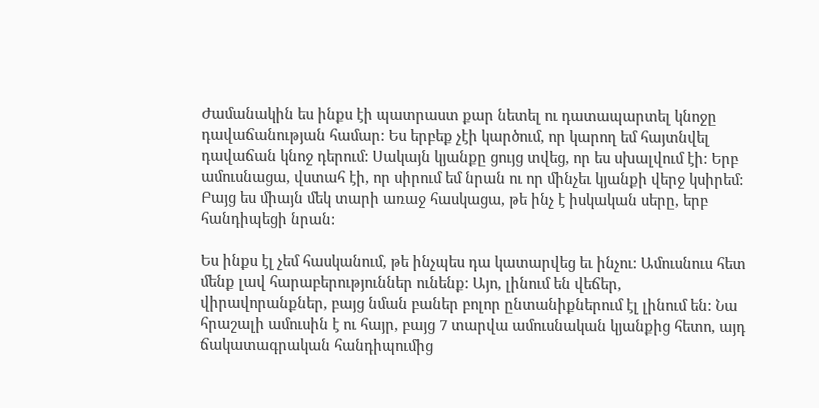Ժամանակին ես ինքս էի պատրաստ քար նետել ու դատապարտել կնոջը դավաճանության համար: Ես երբեք չէի կարծում, որ կարող եմ հայտնվել դավաճան կնոջ դերում: Սակայն կյանքը ցույց տվեց, որ ես սխալվում էի: Երբ ամուսնացա, վստահ էի, որ սիրում եմ նրան ու որ մինչեւ կյանքի վերջ կսիրեմ: Բայց ես միայն մեկ տարի առաջ հասկացա, թե ինչ է իսկական սերը, երբ հանդիպեցի նրան:

Ես ինքս էլ չեմ հասկանում, թե ինչպես դա կատարվեց եւ ինչու: Ամուսնուս հետ մենք լավ հարաբերություններ ունենք: Այո, լինում են վեճեր, վիրավորանքներ, բայց նման բաներ բոլոր ընտանիքներում էլ լինում են: Նա հրաշալի ամուսին է ու հայր, բայց 7 տարվա ամուսնական կյանքից հետո, այդ ճակատագրական հանդիպումից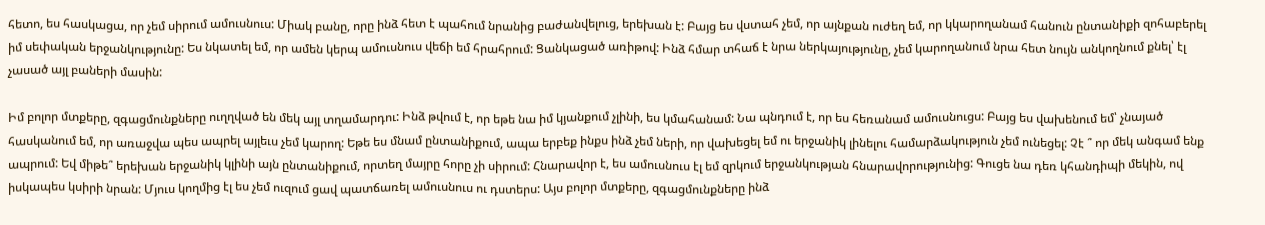հետո, ես հասկացա, որ չեմ սիրում ամուսնուս: Միակ բանը, որը ինձ հետ է պահում նրանից բաժանվելուց, երեխան է: Բայց ես վստահ չեմ, որ այնքան ուժեղ եմ, որ կկարողանամ հանուն ընտանիքի զոհաբերել իմ սեփական երջանկությունը: Ես նկատել եմ, որ ամեն կերպ ամուսնուս վեճի եմ հրահրում: Ցանկացած առիթով: Ինձ հմար տհաճ է նրա ներկայությունը, չեմ կարողանում նրա հետ նույն անկողնում քնել՝ էլ չասած այլ բաների մասին:

Իմ բոլոր մտքերը, զգացմունքները ուղղված են մեկ այլ տղամարդու: Ինձ թվում է, որ եթե նա իմ կյանքում չլինի, ես կմահանամ: Նա պնդում է, որ ես հեռանամ ամուսնուցս: Բայց ես վախենում եմ՝ չնայած հասկանում եմ, որ առաջվա պես ապրել այլեւս չեմ կարող: Եթե ես մնամ ընտանիքում, ապա երբեք ինքս ինձ չեմ ների, որ վախեցել եմ ու երջանիկ լինելու համարձակություն չեմ ունեցել: Չէ ՞ որ մեկ անգամ ենք ապրում: Եվ միթե՞ երեխան երջանիկ կլինի այն ընտանիքում, որտեղ մայրը հորը չի սիրում: Հնարավոր է, ես ամուսնուս էլ եմ զրկում երջանկության հնարավորությունից: Գուցե նա դեռ կհանդիպի մեկին, ով իսկապես կսիրի նրան: Մյուս կողմից էլ ես չեմ ուզում ցավ պատճառել ամուսնուս ու դստերս: Այս բոլոր մտքերը, զգացմունքները ինձ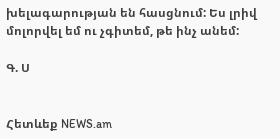խելագարության են հասցնում: Ես լրիվ մոլորվել եմ ու չգիտեմ, թե ինչ անեմ:

Գ. Ս


Հետևեք NEWS.am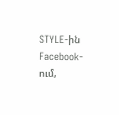STYLE-ին Facebook-ում,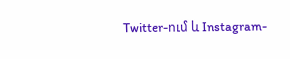Twitter-ում և Instagram-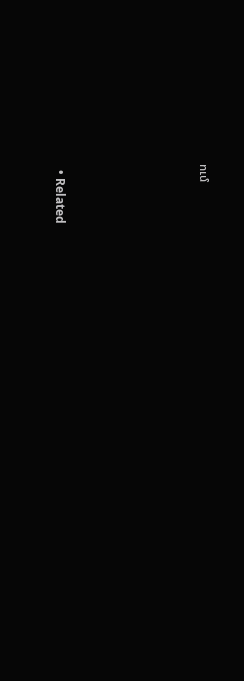ում





  • Related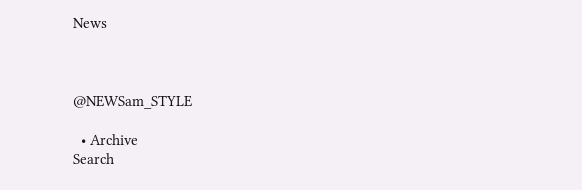News



@NEWSam_STYLE

  • Archive
Search